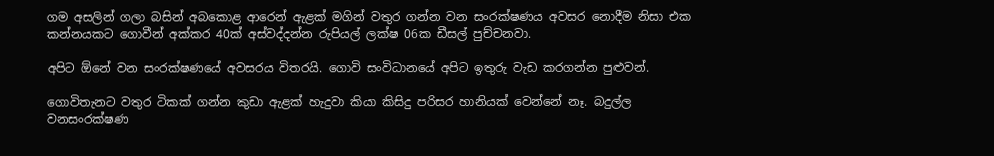ගම අසලින් ගලා බසින් අබකොළ ආරෙන් ඇළක් මගින් වතුර ගන්න වන සංරක්ෂණය අවසර නොදීම නිසා එක කන්නයකට ගොවීන් අක්කර 40ක් අස්වද්දන්න රුපියල් ලක්ෂ 06ක ඩීසල් පුච්චනවා.

අපිට ඕනේ වන සංරක්ෂණයේ අවසරය විතරයි. ගොවි සංවිධානයේ අපිට ඉතුරු වැඩ කරගන්න පුළුවන්.

ගොවිතැනට වතුර ටිකක් ගන්න කුඩා ඇළක් හැදුවා කියා කිසිදු පරිසර හානියක් වෙන්නේ නෑ. බදුල්ල වනසංරක්ෂණ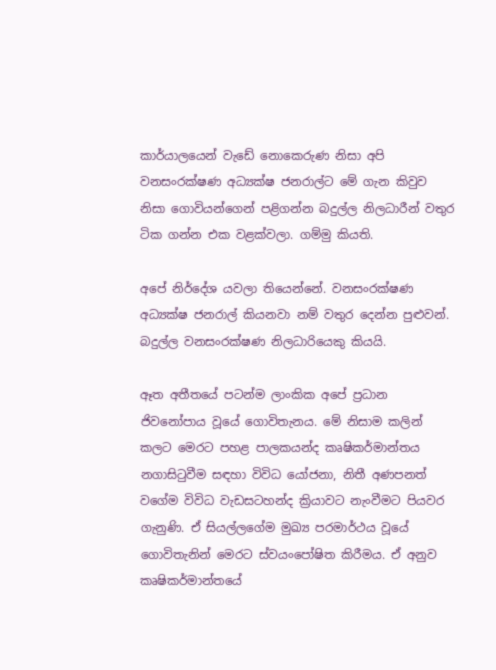කාර්යාලයෙන් වැඩේ නොකෙරුණ නිසා අපි වනසංරක්ෂණ අධ්‍යක්ෂ ජනරාල්ට මේ ගැන කිවුව නිසා ගොවියන්ගෙන් පළිගන්න බදුල්ල නිලධාරීන් වතුර ටික ගන්න එක වළක්වලා. ගම්මු කියති.

අපේ නිර්දේශ යවලා තියෙන්නේ. වනසංරක්ෂණ අධ්‍යක්ෂ ජනරාල් කියනවා නම් වතුර දෙන්න පුළුවන්. බදුල්ල වනසංරක්ෂණ නිලධාරියෙකු කියයි.

ඈත අතීතයේ පටන්ම ලාංකික අපේ ප්‍රධාන ජිවනෝපාය වූයේ ගොවිතැනය. මේ නිසාම කලින් කලට මෙරට පහළ පාලකයන්ද කෘෂිකර්මාන්තය නගාසිටුවීම සඳහා විවිධ යෝජනා, නිතී අණපනත් වගේම විවිධ වැඩසටහන්ද ක්‍රියාවට නැංවීමට පියවර ගැනුණි. ඒ සියල්ලගේම මුඛ්‍ය පරමාර්ථය වූයේ ගොවිතැනින් මෙරට ස්වයංපෝෂිත කිරීමය. ඒ අනුව කෘෂිකර්මාන්තයේ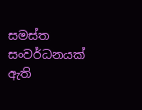සමස්ත සංවර්ධනයක් ඇති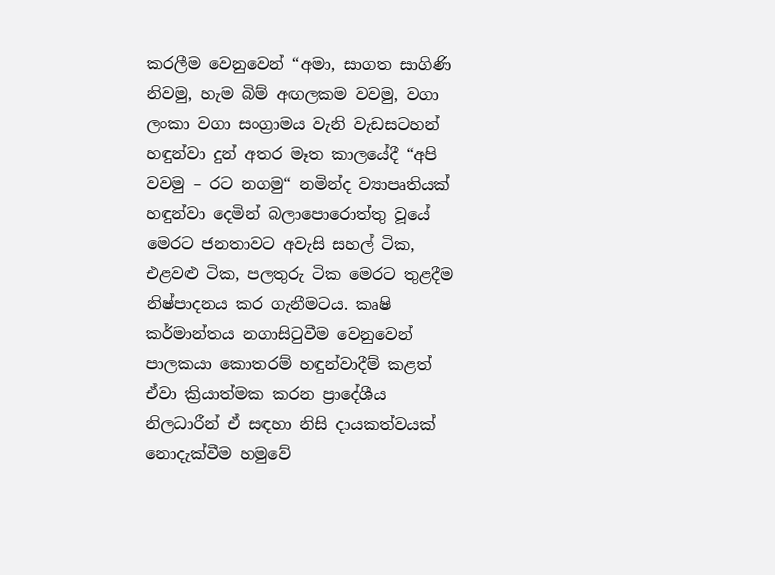කරලීම වෙනුවෙන් “අමා, සාගත සාගිණි නිවමු, හැම බිම් අඟලකම වවමු, වගා ලංකා වගා සංග්‍රාමය වැනි වැඩසටහන් හඳුන්වා දුන් අතර මෑත කාලයේදී “අපි වවමු – රට නගමු“ නමින්ද ව්‍යාපෘතියක් හඳුන්වා දෙමින් බලාපොරොත්තු වූයේ මෙරට ජනතාවට අවැසි සහල් ටික, එළවළු ටික, පලතුරු ටික මෙරට තුළදීම නිෂ්පාදනය කර ගැනීමටය. කෘෂි කර්මාන්තය නගාසිටුවීම වෙනුවෙන් පාලකයා කොතරම් හඳුන්වාදීම් කළත් ඒවා ක්‍රියාත්මක කරන ප්‍රාදේශීය නිලධාරීන් ඒ සඳහා නිසි දායකත්වයක් නොදැක්වීම හමුවේ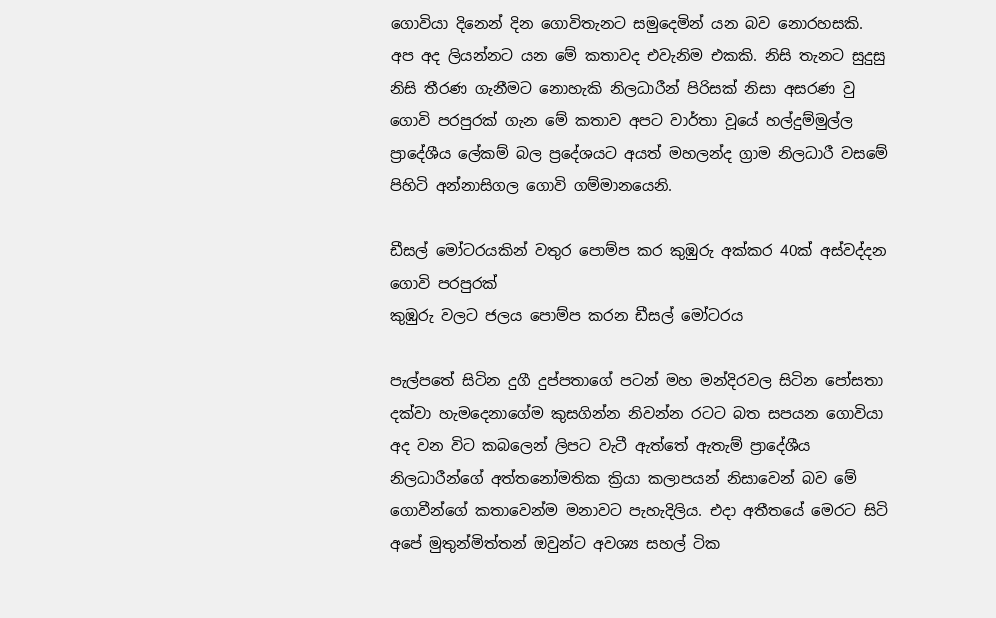ගොවියා දිනෙන් දින ගොවිතැනට සමුදෙමින් යන බව නොරහසකි. අප අද ලියන්නට යන මේ කතාවද එවැනිම එකකි. නිසි තැනට සුදුසු නිසි තීරණ ගැනීමට නොහැකි නිලධාරීන් පිරිසක් නිසා අසරණ වු ගොවි පරපුරක් ගැන මේ කතාව අපට වාර්තා වූයේ හල්දුම්මුල්ල ප්‍රාදේශීය ලේකම් බල ප්‍රදේශයට අයත් මහලන්ද ග්‍රාම නිලධාරී වසමේ පිහිටි අන්නාසිගල ගොවි ගම්මානයෙනි.

ඩීසල් මෝටරයකින් වතුර පොම්ප කර කුඹුරු අක්කර 40ක් අස්වද්දන ගොවි පරපුරක්
කුඹුරු වලට ජලය පොම්ප කරන ඩීසල් මෝටරය

පැල්පතේ සිටින දුගී දුප්පතාගේ පටන් මහ මන්දිරවල සිටින පෝසතා දක්වා හැමදෙනාගේම කුසගින්න නිවන්න රටට බත සපයන ගොවියා අද වන විට කබලෙන් ලිපට වැටී ඇත්තේ ඇතැම් ප්‍රාදේශීය නිලධාරීන්ගේ අත්තනෝමතික ක්‍රියා කලාපයන් නිසාවෙන් බව මේ ගොවීන්ගේ කතාවෙන්ම මනාවට පැහැදිලිය. එදා අතීතයේ මෙරට සිටි අපේ මුතුන්මිත්තන් ඔවුන්ට අවශ්‍ය සහල් ටික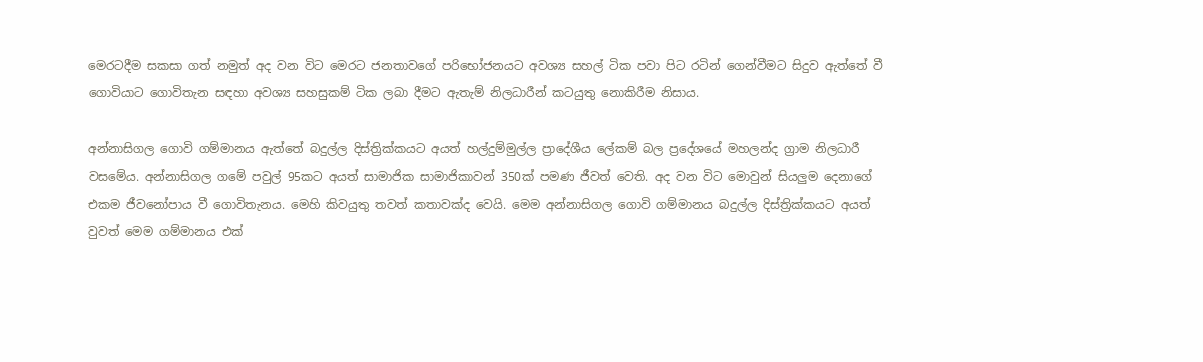මෙරටදීම සකසා ගත් නමුත් අද වන විට මෙරට ජනතාවගේ පරිභෝජනයට අවශ්‍ය සහල් ටික පවා පිට රටින් ගෙන්වීමට සිදුව ඇත්තේ වී ගොවියාට ගොවිතැන සඳහා අවශ්‍ය සහසුකම් ටික ලබා දීමට ඇතැම් නිලධාරීන් කටයුතු නොකිරීම නිසාය.

අන්නාසිගල ගොවි ගම්මානය ඇත්තේ බදුල්ල දිස්ත්‍රික්කයට අයත් හල්දුම්මුල්ල ප්‍රාදේශීය ලේකම් බල ප්‍රදේශයේ මහලන්ද ග්‍රාම නිලධාරී වසමේය. අන්නාසිගල ගමේ පවුල් 95කට අයත් සාමාජික සාමාජිකාවන් 350ක් පමණ ජීවත් වෙති. අද වන විට මොවුන් සියලුම දෙනාගේ එකම ජීවනෝපාය වී ගොවිතැනය. මෙහි කිවයුතු තවත් කතාවක්ද වෙයි. මෙම අන්නාසිගල ගොවි ගම්මානය බදුල්ල දිස්ත්‍රික්කයට අයත් වුවත් මෙම ගම්මානය එක්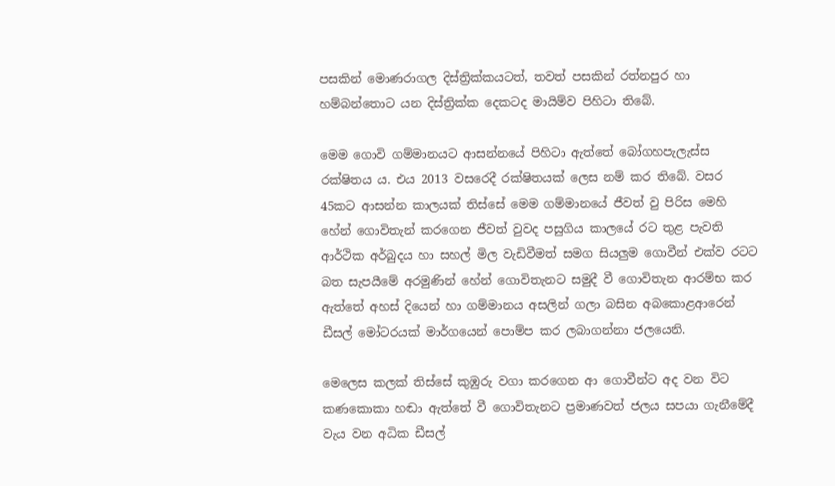පසකින් මොණරාගල දිස්ත්‍රික්කයටත්, තවත් පසකින් රත්නපුර හා හම්බන්තොට යන දිස්ත්‍රික්ක දෙකටද මායිම්ව පිහිටා තිබේ.

මෙම ගොවි ගම්මානයට ආසන්නයේ පිහිටා ඇත්තේ බෝගහපැලැස්ස රක්ෂිතය ය. එය 2013 වසරෙදී රක්ෂිතයක් ලෙස නම් කර තිබේ. වසර 45කට ආසන්න කාලයක් තිස්සේ මෙම ගම්මානයේ ජීවත් වු පිරිස මෙහි හේන් ගොවිතැන් කරගෙන ජීවත් වුවද පසුගිය කාලයේ රට තුළ පැවති ආර්ථික අර්බුදය හා සහල් මිල වැඩිවීමත් සමග සියලුම ගොවීන් එක්ව රටට බත සැපයීමේ අරමුණින් හේන් ගොවිතැනට සමුදී වී ගොවිතැන ආරම්භ කර ඇත්තේ අහස් දියෙන් හා ගම්මානය අසලින් ගලා බසින අබකොළආරෙන් ඩීසල් මෝටරයක් මාර්ගයෙන් පොම්ප කර ලබාගන්නා ජලයෙනි.

මෙලෙස කලක් තිස්සේ කුඹුරු වගා කරගෙන ආ ගොවීන්ට අද වන විට කණකොකා හඬා ඇත්තේ වී ගොවිතැනට ප්‍රමාණවත් ජලය සපයා ගැනීමේදී වැය වන අධික ඩීසල්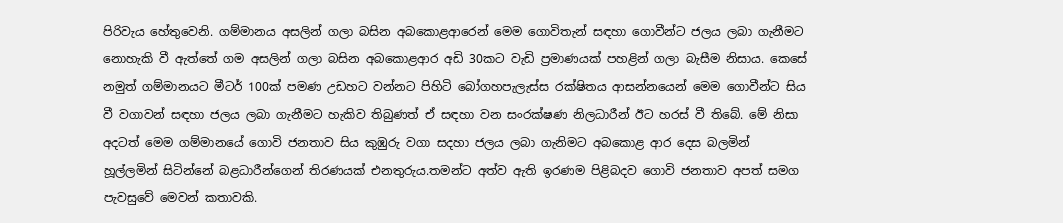පිරිවැය හේතුවෙනි. ගම්මානය අසලින් ගලා බසින අබකොළආරෙන් මෙම ගොවිතැන් සඳහා ගොවීන්ට ජලය ලබා ගැනීමට නොහැකි වී ඇත්තේ ගම අසලින් ගලා බසින අබකොළආර අඩි 30කට වැඩි ප්‍රමාණයක් පහළින් ගලා බැසීම නිසාය. කෙසේ නමුත් ගම්මානයට මීටර් 100ක් පමණ උඩහට වන්නට පිහිටි බෝගහපැලැස්ස රක්ෂිතය ආසන්නයෙන් මෙම ගොවීන්ට සිය වී වගාවන් සඳහා ජලය ලබා ගැනීමට හැකිව තිබුණත් ඒ සඳහා වන සංරක්ෂණ නිලධාරීන් ඊට හරස් වී තිබේ. මේ නිසා අදටත් මෙම ගම්මානයේ ගොවි ජනතාව සිය කුඹුරු වගා සදහා ජලය ලබා ගැනිමට අබකොළ ආර දෙස බලමින් හූල්ලමින් සිටින්නේ බළධාරීන්ගෙන් තිරණයක් එනතුරුය.තමන්ට අත්ව ඇති ඉරණම පිළිබදව ගොවි ජනතාව අපත් සමග පැවසුවේ මෙවන් කතාවකි.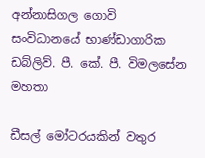අන්නාසිගල ගොවි සංවිධානයේ භාණ්ඩාගාරික ඩබ්ලිව්. පී. කේ. පී. විමලසේන මහතා

ඩීසල් මෝටරයකින් වතුර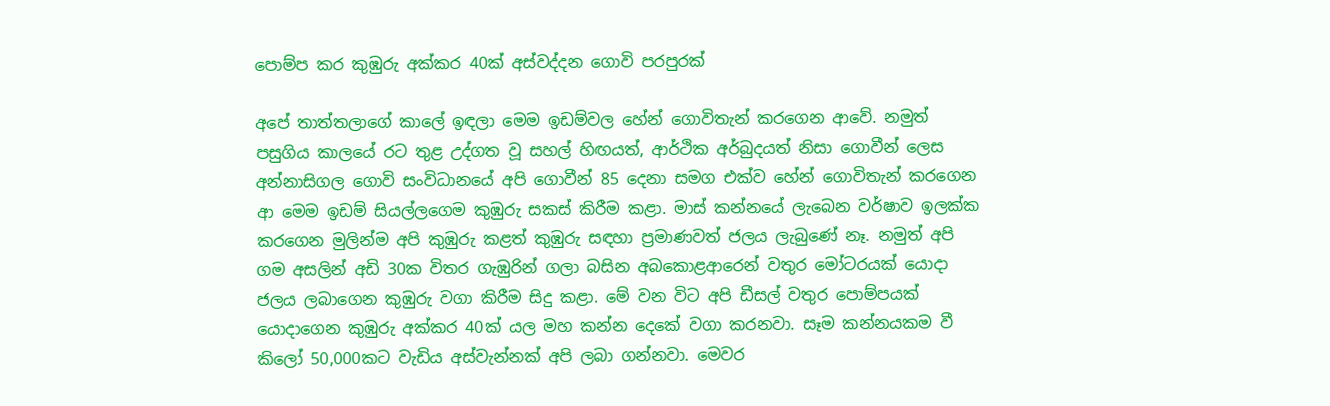පොම්ප කර කුඹුරු අක්කර 40ක් අස්වද්දන ගොවි පරපුරක්

අපේ තාත්තලාගේ කාලේ ඉඳලා මෙම ඉඩම්වල හේන් ගොවිතැන් කරගෙන ආවේ. නමුත් පසුගිය කාලයේ රට තුළ උද්ගත වූ සහල් හිඟයත්, ආර්ථික අර්බුදයත් නිසා ගොවීන් ලෙස අන්නාසිගල ගොවි සංවිධානයේ අපි ගොවීන් 85 දෙනා සමග එක්ව හේන් ගොවිතැන් කරගෙන ආ මෙම ඉඩම් සියල්ලගෙම කුඹුරු සකස් කිරීම කළා. මාස් කන්නයේ ලැබෙන වර්ෂාව ඉලක්ක කරගෙන මුලින්ම අපි කුඹුරු කළත් කුඹුරු සඳහා ප්‍රමාණවත් ජලය ලැබුණේ නෑ. නමුත් අපි ගම අසලින් අඩි 30ක විතර ගැඹුරින් ගලා බසින අබකොළආරෙන් වතුර මෝටරයක් යොදා ජලය ලබාගෙන කුඹුරු වගා කිරීම සිදු කළා. මේ වන විට අපි ඩීසල් වතුර පොම්පයක් යොදාගෙන කුඹුරු අක්කර 40ක් යල මහ කන්න දෙකේ වගා කරනවා. සෑම කන්නයකම වී කිලෝ 50,000කට වැඩිය අස්වැන්නක් අපි ලබා ගන්නවා. මෙවර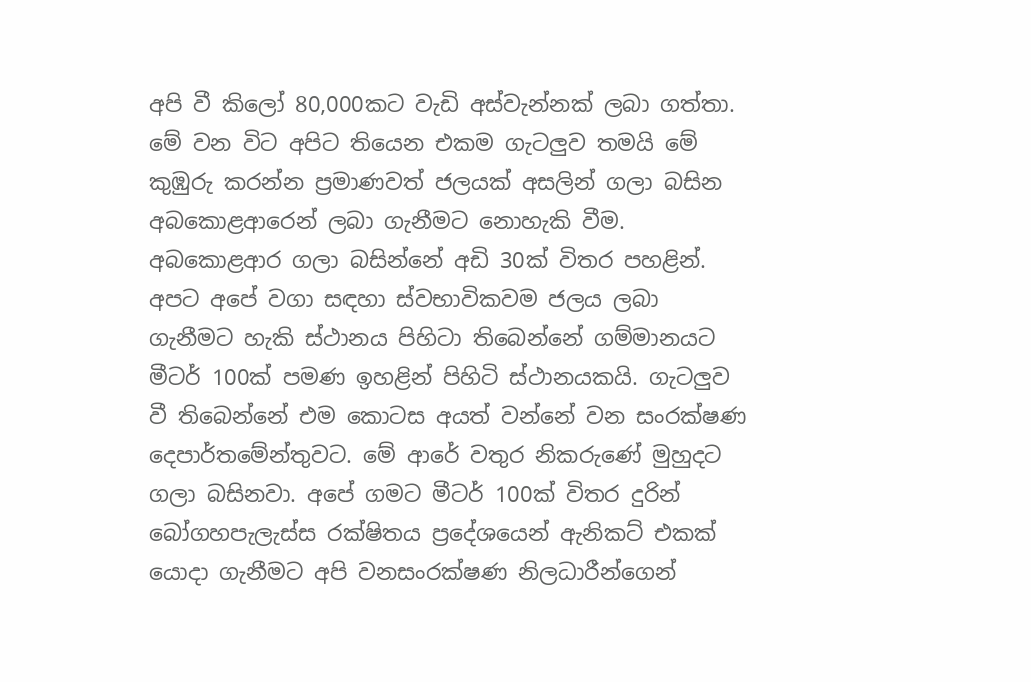අපි වී කිලෝ 80,000කට වැඩි අස්වැන්නක් ලබා ගත්තා. මේ වන විට අපිට තියෙන එකම ගැටලුව තමයි මේ කුඹුරු කරන්න ප්‍රමාණවත් ජලයක් අසලින් ගලා බසින අබකොළආරෙන් ලබා ගැනීමට නොහැකි වීම. අබකොළආර ගලා බසින්නේ අඩි 30ක් විතර පහළින්. අපට අපේ වගා සඳහා ස්වභාවිකවම ජලය ලබා ගැනීමට හැකි ස්ථානය පිහිටා තිබෙන්නේ ගම්මානයට මීටර් 100ක් පමණ ඉහළින් පිහිටි ස්ථානයකයි. ගැටලුව වී තිබෙන්නේ එම කොටස අයත් වන්නේ වන සංරක්ෂණ දෙපාර්තමේන්තුවට. මේ ආරේ වතුර නිකරුණේ මුහුදට ගලා බසිනවා. අපේ ගමට මීටර් 100ක් විතර දුරින් බෝගහපැලැස්ස රක්ෂිතය ප්‍රදේශයෙන් ඇනිකට් එකක් යොදා ගැනීමට අපි වනසංරක්ෂණ නිලධාරීන්ගෙන්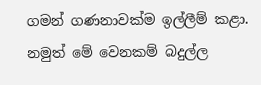ගමන් ගණනාවක්ම ඉල්ලීම් කළා. නමුත් මේ වෙනකම් බදුල්ල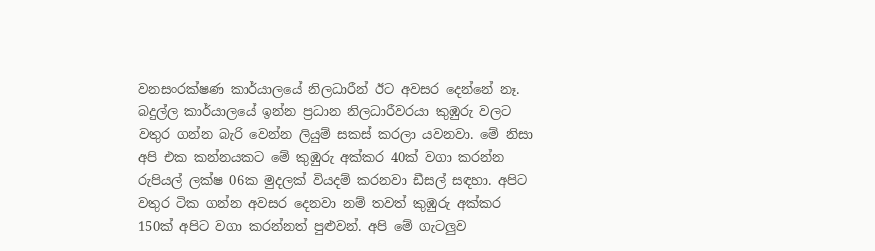වනසංරක්ෂණ කාර්යාලයේ නිලධාරීන් ඊට අවසර දෙන්නේ නෑ. බදුල්ල කාර්යාලයේ ඉන්න ප්‍රධාන නිලධාරීවරයා කුඹුරු වලට වතුර ගන්න බැරි වෙන්න ලියුම් සකස් කරලා යවනවා. මේ නිසා අපි එක කන්නයකට මේ කුඹුරු අක්කර 40ක් වගා කරන්න රුපියල් ලක්ෂ 06ක මුදලක් වියදම් කරනවා ඩීසල් සඳහා. අපිට වතුර ටික ගන්න අවසර දෙනවා නම් තවත් කුඹුරු අක්කර 150ක් අපිට වගා කරන්නත් පුළුවන්. අපි මේ ගැටලුව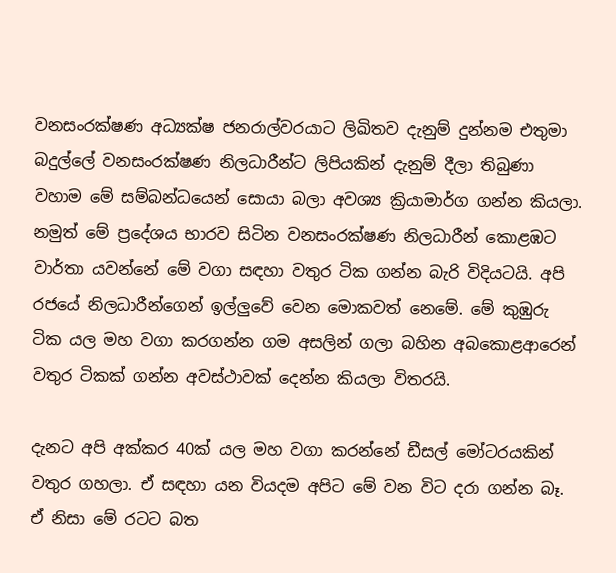වනසංරක්ෂණ අධ්‍යක්ෂ ජනරාල්වරයාට ලිඛිතව දැනුම් දුන්නම එතුමා බදුල්ලේ වනසංරක්ෂණ නිලධාරීන්ට ලිපියකින් දැනුම් දීලා තිබුණා වහාම මේ සම්බන්ධයෙන් සොයා බලා අවශ්‍ය ක්‍රියාමාර්ග ගන්න කියලා. නමුත් මේ ප්‍රදේශය භාරව සිටින වනසංරක්ෂණ නිලධාරීන් කොළඹට වාර්තා යවන්නේ මේ වගා සඳහා වතුර ටික ගන්න බැරි විදියටයි. අපි රජයේ නිලධාරීන්ගෙන් ඉල්ලුවේ වෙන මොකවත් නෙමේ. මේ කුඹුරු ටික යල මහ වගා කරගන්න ගම අසලින් ගලා බහින අබකොළආරෙන් වතුර ටිකක් ගන්න අවස්ථාවක් දෙන්න කියලා විතරයි.

දැනට අපි අක්කර 40ක් යල මහ වගා කරන්නේ ඩීසල් මෝටරයකින් වතුර ගහලා. ඒ සඳහා යන වියදම අපිට මේ වන විට දරා ගන්න බෑ. ඒ නිසා මේ රටට බත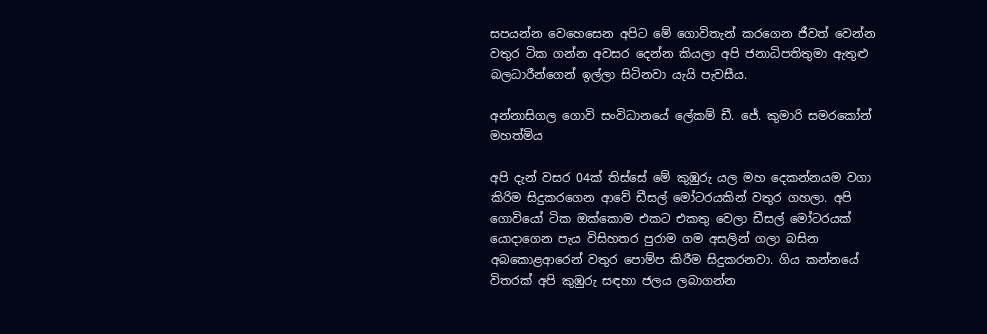සපයන්න වෙහෙසෙන අපිට මේ ගොවිතැන් කරගෙන ජීවත් වෙන්න වතුර ටික ගන්න අවසර දෙන්න කියලා අපි ජනාධිපතිතුමා ඇතුළු බලධාරීන්ගෙන් ඉල්ලා සිටිනවා යැයි පැවසීය.

අන්නාසිගල ගොවි සංවිධානයේ ලේකම් ඩී. ජේ. කුමාරි සමරකෝන් මහත්මිය

අපි දැන් වසර 04ක් තිස්සේ මේ කුඹුරු යල මහ දෙකන්නයම වගා කිරිම සිදුකරගෙන ආවේ ඩීසල් මෝටරයකින් වතුර ගහලා. අපි ගොවියෝ ටික ඔක්කොම එකට එකතු වෙලා ඩීසල් මෝටරයක් යොදාගෙන පැය විසිහතර පුරාම ගම අසලින් ගලා බසින අබකොළආරෙන් වතුර පොම්ප කිරීම සිදුකරනවා. ගිය කන්නයේ විතරක් අපි කුඹුරු සඳහා ජලය ලබාගන්න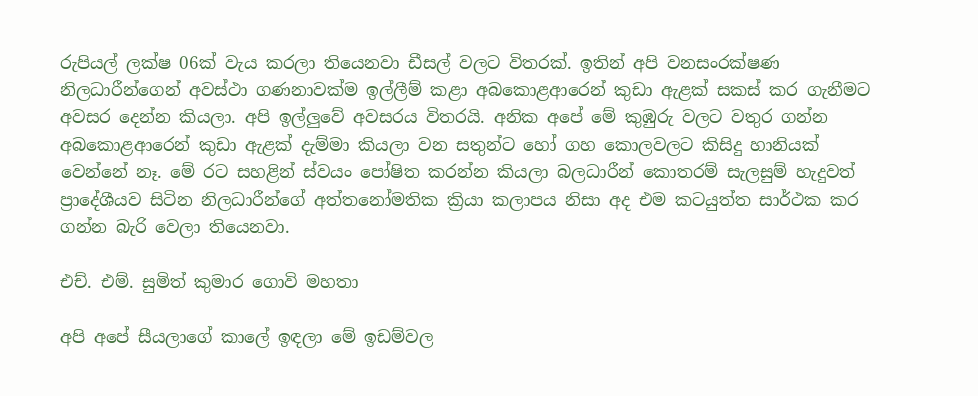රුපියල් ලක්ෂ 06ක් වැය කරලා තියෙනවා ඩීසල් වලට විතරක්. ඉතින් අපි වනසංරක්ෂණ නිලධාරීන්ගෙන් අවස්ථා ගණනාවක්ම ඉල්ලීම් කළා අබකොළආරෙන් කුඩා ඇළක් සකස් කර ගැනීමට අවසර දෙන්න කියලා. අපි ඉල්ලුවේ අවසරය විතරයි. අනික අපේ මේ කුඹුරු වලට වතුර ගන්න අබකොළආරෙන් කුඩා ඇළක් දැම්මා කියලා වන සතුන්ට හෝ ගහ කොලවලට කිසිදු හානියක් වෙන්නේ නෑ. මේ රට සහළින් ස්වයං පෝෂිත කරන්න කියලා බලධාරීන් කොතරම් සැලසුම් හැදුවත් ප්‍රාදේශීයව සිටින නිලධාරීන්ගේ අත්තනෝමතික ක්‍රියා කලාපය නිසා අද එම කටයුත්ත සාර්ථක කර ගන්න බැරි වෙලා තියෙනවා.

එච්. එම්. සුමිත් කුමාර ගොවි මහතා

අපි අපේ සීයලාගේ කාලේ ඉඳලා මේ ඉඩම්වල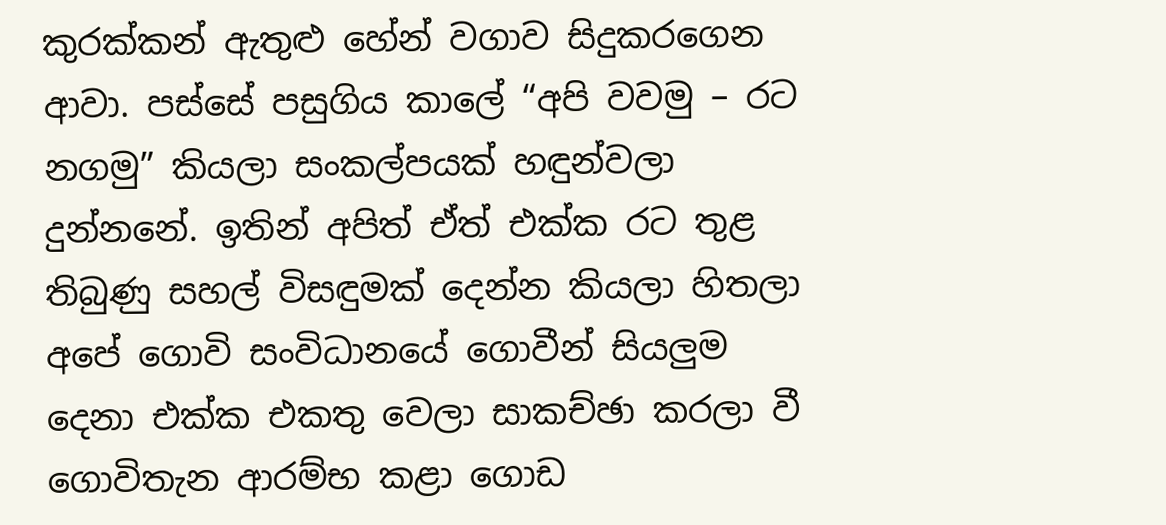කුරක්කන් ඇතුළු හේන් වගාව සිදුකරගෙන ආවා. පස්සේ පසුගිය කාලේ “අපි වවමු – රට නගමු” කියලා සංකල්පයක් හඳුන්වලා දුන්නනේ. ඉතින් අපිත් ඒත් එක්ක රට තුළ තිබුණු සහල් විසඳුමක් දෙන්න කියලා හිතලා අපේ ගොවි සංවිධානයේ ගොවීන් සියලුම දෙනා එක්ක එකතු වෙලා සාකච්ඡා කරලා වී ගොවිතැන ආරම්භ කළා ගොඩ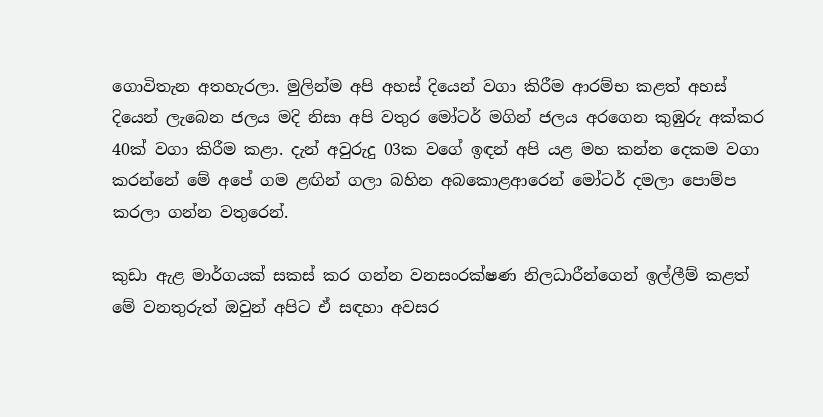ගොවිතැන අතහැරලා. මුලින්ම අපි අහස් දියෙන් වගා කිරීම ආරම්භ කළත් අහස් දියෙන් ලැබෙන ජලය මදි නිසා අපි වතුර මෝටර් මගින් ජලය අරගෙන කුඹුරු අක්කර 40ක් වගා කිරීම කළා. දැන් අවුරුදු 03ක වගේ ඉඳන් අපි යළ මහ කන්න දෙකම වගා කරන්නේ මේ අපේ ගම ළඟින් ගලා බහින අබකොළආරෙන් මෝටර් දමලා පොම්ප කරලා ගන්න වතුරෙන්.

කුඩා ඇළ මාර්ගයක් සකස් කර ගන්න වනසංරක්ෂණ නිලධාරීන්ගෙන් ඉල්ලීම් කළත් මේ වනතුරුත් ඔවුන් අපිට ඒ සඳහා අවසර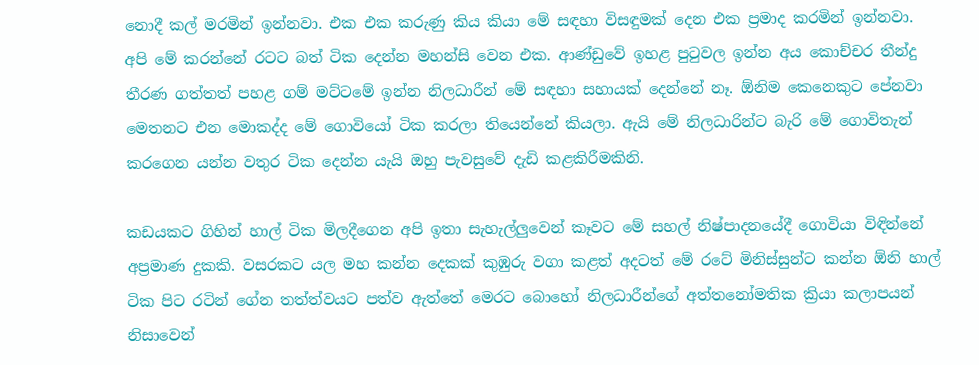නොදී කල් මරමින් ඉන්නවා. එක එක කරුණු කිය කියා මේ සඳහා විසඳුමක් දෙන එක ප්‍රමාද කරමින් ඉන්නවා. අපි මේ කරන්නේ රටට බත් ටික දෙන්න මහන්සි වෙන එක. ආණ්ඩුවේ ඉහළ පුටුවල ඉන්න අය කොච්චර තීන්දු තීරණ ගත්තත් පහළ ගම් මට්ටමේ ඉන්න නිලධාරීන් මේ සඳහා සහායක් දෙන්නේ නෑ. ඕනිම කෙනෙකුට පේනවා මෙතනට එන මොකද්ද මේ ගොවියෝ ටික කරලා තියෙන්නේ කියලා. ඇයි මේ නිලධාරින්ට බැරි මේ ගොවිතැන් කරගෙන යන්න වතුර ටික දෙන්න යැයි ඔහු පැවසුවේ දැඩි කළකිරීමකිනි.

කඩයකට ගිහින් හාල් ටික මිලදීගෙන අපි ඉතා සැහැල්ලුවෙන් කෑවට මේ සහල් නිෂ්පාදනයේදී ගොවියා විඳින්නේ අප්‍රමාණ දුකකි. වසරකට යල මහ කන්න දෙකක් කුඹුරු වගා කළත් අදටත් මේ රටේ මිනිස්සුන්ට කන්න ඕනි හාල් ටික පිට රටින් ගේන තත්ත්වයට පත්ව ඇත්තේ මෙරට බොහෝ නිලධාරීන්ගේ අත්තනෝමතික ක්‍රියා කලාපයන් නිසාවෙන්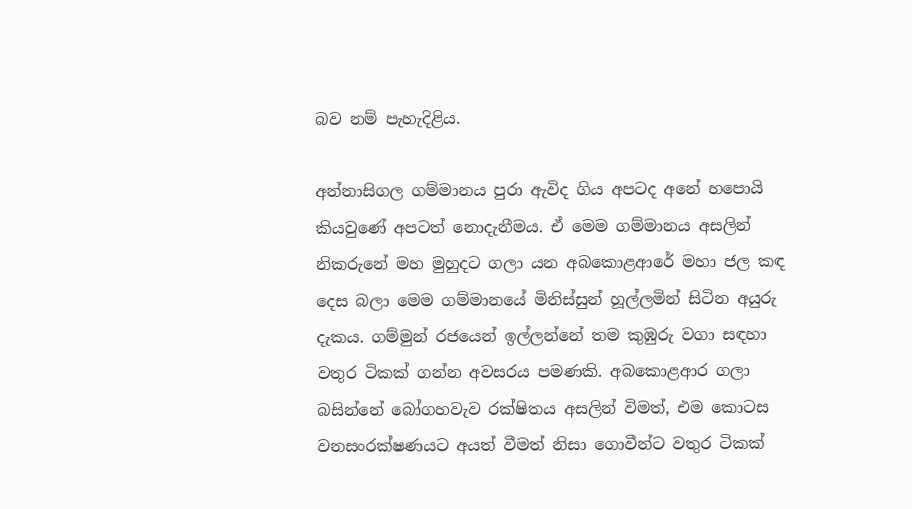බව නම් පැහැදිළිය.

අන්නාසිගල ගම්මානය පුරා ඇවිද ගිය අපටද අනේ හපොයි කියවුණේ අපටත් නොදැනීමය. ඒ මෙම ගම්මානය අසලින් නිකරුනේ මහ මුහුදට ගලා යන අබකොළආරේ මහා ජල කඳ දෙස බලා මෙම ගම්මානයේ මිනිස්සුන් හූල්ලමින් සිටින අයුරු දැකය. ගම්මුන් රජයෙන් ඉල්ලන්නේ තම කුඹුරු වගා සඳහා වතුර ටිකක් ගන්න අවසරය පමණකි. අබකොළආර ගලා බසින්නේ බෝගහවැව රක්ෂිතය අසලින් විමත්, එම කොටස වනසංරක්ෂණයට අයත් වීමත් නිසා ගොවීන්ට වතුර ටිකක්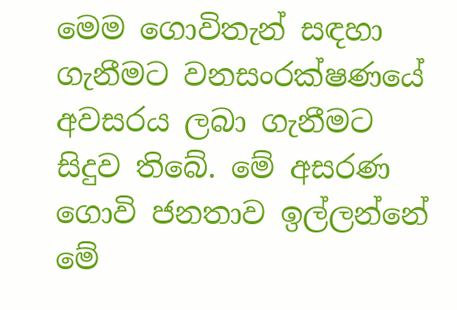මෙම ගොවිතැන් සඳහා ගැනීමට වනසංරක්ෂණයේ අවසරය ලබා ගැනීමට සිදුව තිබේ. මේ අසරණ ගොවි ජනතාව ඉල්ලන්නේ මේ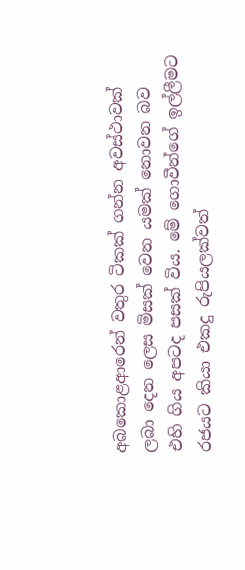අබකොළආරෙන් වතුර ටිකක් ගන්න අවස්ථාවක් ලබා දෙන ලෙස මිසක් වෙන යමක් නොවන බව එහි ගිය අපටද පසක් විය. මේ ගොවීන්ගේ ඉල්ලීමට රජයට කියා එකදු රුපියලක්වත්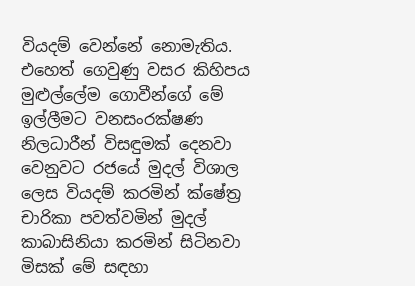වියදම් වෙන්නේ නොමැතිය. එහෙත් ගෙවුණු වසර කිහිපය මුළුල්ලේම ගොවීන්ගේ මේ ඉල්ලීමට වනසංරක්ෂණ නිලධාරීන් විසඳුමක් දෙනවා වෙනුවට රජයේ මුදල් විශාල ලෙස වියදම් කරමින් ක්ෂේත්‍ර චාරිකා පවත්වමින් මුදල් කාබාසිනියා කරමින් සිටිනවා මිසක් මේ සඳහා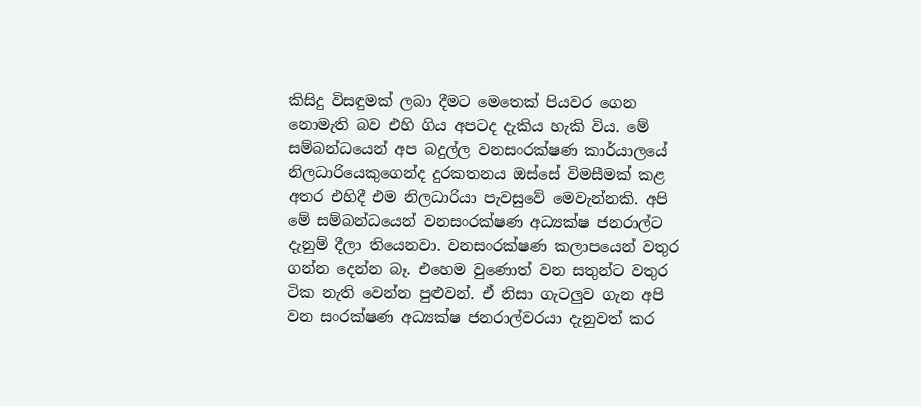කිසිදු විසඳුමක් ලබා දීමට මෙතෙක් පියවර ගෙන නොමැති බව එහි ගිය අපටද දැකිය හැකි විය. මේ සම්බන්ධයෙන් අප බදුල්ල වනසංරක්ෂණ කාර්යාලයේ නිලධාරියෙකුගෙන්ද දුරකතනය ඔස්සේ විමසීමක් කළ අතර එහිදී එම නිලධාරියා පැවසුවේ මෙවැන්නකි. අපි මේ සම්බන්ධයෙන් වනසංරක්ෂණ අධ්‍යක්ෂ ජනරාල්ට දැනුම් දීලා තියෙනවා. වනසංරක්ෂණ කලාපයෙන් වතුර ගන්න දෙන්න බෑ. එහෙම වුණොත් වන සතුන්ට වතුර ටික නැති වෙන්න පුළුවන්. ඒ නිසා ගැටලුව ගැන අපි වන සංරක්ෂණ අධ්‍යක්ෂ ජනරාල්වරයා දැනුවත් කර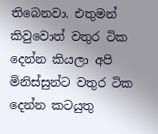තිබෙනවා. එතුමන් කිවුවොත් වතුර ටික දෙන්න කියලා අපි මිනිස්සුන්ට වතුර ටික දෙන්න කටයුතු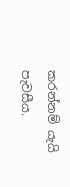කරන්නම් යැයි පැවසීය.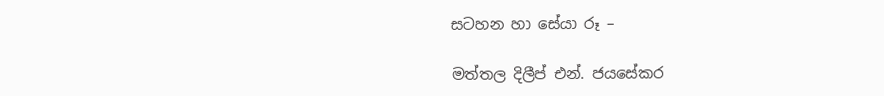සටහන හා සේයා රූ –

මත්තල දිලීප් එන්. ජයසේකර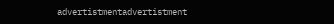advertistmentadvertistment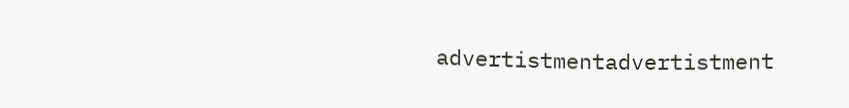advertistmentadvertistment